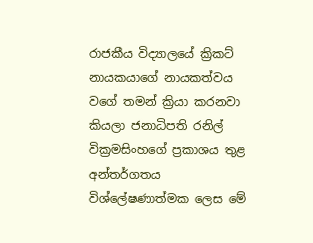රාජකීය විද්‍යාලයේ ක්‍රිකට් නායකයාගේ නායකත්වය වගේ තමන් ක්‍රියා කරනවා කියලා ජනාධිපති රනිල් වික්‍රමසිංහගේ ප්‍රකාශය තුළ අන්තර්ගතය විශ්ලේෂණාත්මක ලෙස මේ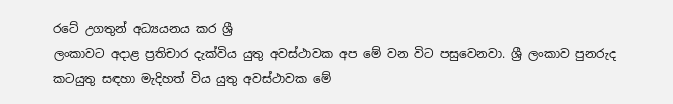රටේ උගතුන් අධ්‍යයනය කර ශ්‍රී
ලංකාවට අදාළ ප්‍රතිචාර දැක්විය යුතු අවස්ථාවක අප මේ වන විට පසුවෙනවා. ශ්‍රී ලංකාව පුනරුද කටයුතු සඳහා මැදිහත් විය යුතු අවස්ථාවක මේ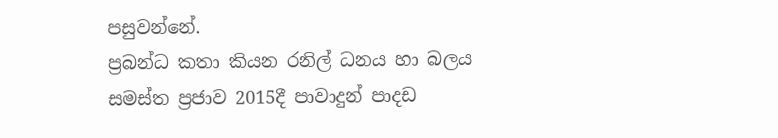පසුවන්නේ.
ප්‍රබන්ධ කතා කියන රනිල් ධනය හා බලය සමස්ත ප්‍රජාව 2015දී පාවාදුන් පාදඩ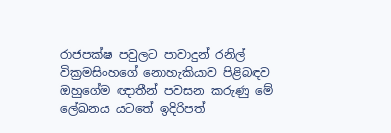රාජපක්ෂ පවුලට පාවාදුන් රනිල් වික්‍රමසිංහගේ නොහැකියාව පිළිබඳව ඔහුගේම ඥාතීන් පවසන කරුණු මේ ලේඛනය යටතේ ඉදිරිපත්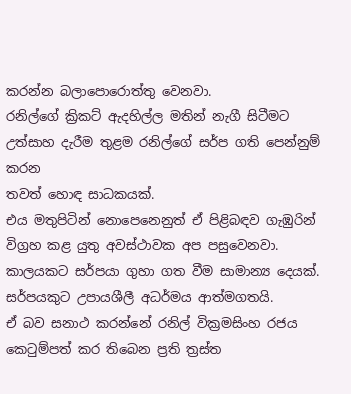කරන්න බලාපොරොත්තු වෙනවා.
රනිල්ගේ ක්‍රිකට් ඇදහිල්ල මතින් නැගී සිටීමට උත්සාහ දැරීම තුළම රනිල්ගේ සර්ප ගති පෙන්නුම් කරන
තවත් හොඳ සාධකයක්.
එය මතුපිටින් නොපෙනෙනුත් ඒ පිළිබඳව ගැඹුරින් විග්‍රහ කළ යුතු අවස්ථාවක අප පසුවෙනවා. කාලයකට සර්පයා ගුහා ගත වීම සාමාන්‍ය දෙයක්.
සර්පයකුට උපායශීලී අධර්මය ආත්මගතයි.
ඒ බව සනාථ කරන්නේ රනිල් වික්‍රමසිංහ රජය කෙටුම්පත් කර තිබෙන ප්‍රති ත්‍රස්ත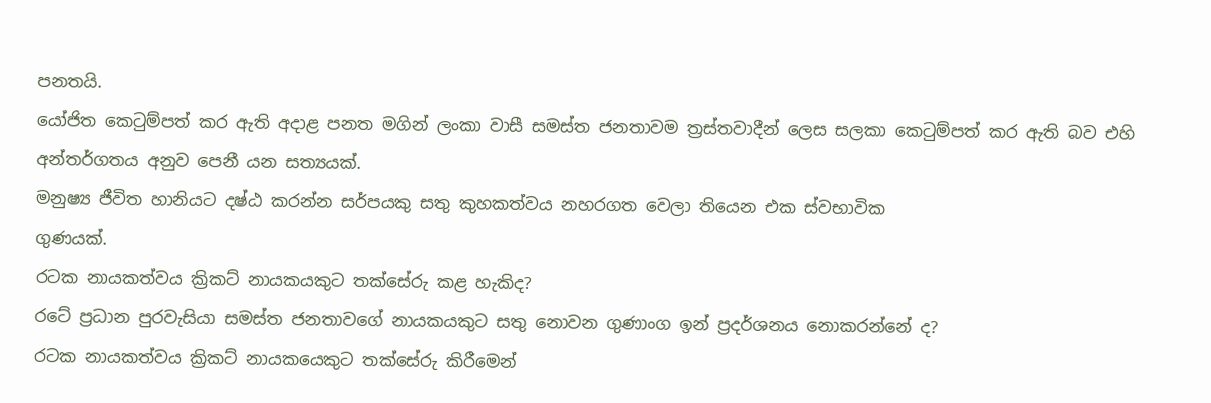පනතයි.
යෝජිත කෙටුම්පත් කර ඇති අදාළ පනත මගින් ලංකා වාසී සමස්ත ජනතාවම ත්‍රස්තවාදීන් ලෙස සලකා කෙටුම්පත් කර ඇති බව එහි අන්තර්ගතය අනුව පෙනී යන සත්‍යයක්.
මනුෂ්‍ය ජීවිත හානියට දෂ්ඨ කරන්න සර්පයකු සතු කුහකත්වය නහරගත වෙලා තියෙන එක ස්වභාවික
ගුණයක්.
රටක නායකත්වය ක්‍රිකට් නායකයකුට තක්සේරු කළ හැකිද?
රටේ ප්‍රධාන පුරවැසියා සමස්ත ජනතාවගේ නායකයකුට සතු නොවන ගුණාංග ඉන් ප්‍රදර්ශනය නොකරන්නේ ද?
රටක නායකත්වය ක්‍රිකට් නායකයෙකුට තක්සේරු කිරීමෙන්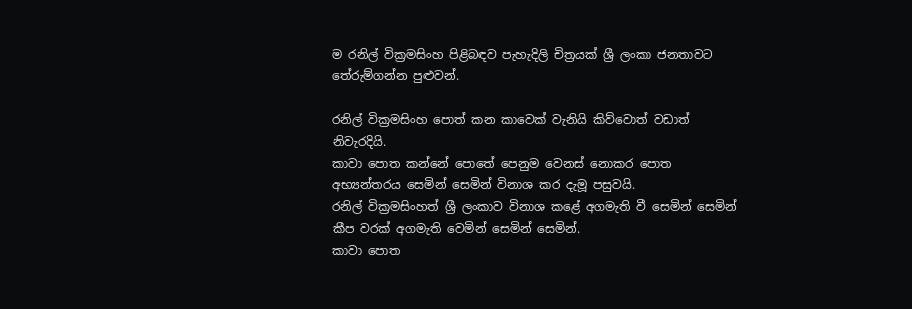ම රනිල් වික්‍රමසිංහ පිළිබඳව පැහැදිලි චිත්‍රයක් ශ්‍රී ලංකා ජනතාවට තේරුම්ගන්න පුළුවන්.

රනිල් වික්‍රමසිංහ පොත් කන කාවෙක් වැනියි කිව්වොත් වඩාත් නිවැරදියි.
කාවා පොත කන්නේ පොතේ පෙනුම වෙනස් නොකර පොත අභ්‍යන්තරය සෙමින් සෙමින් විනාශ කර දැමූ පසුවයි.
රනිල් වික්‍රමසිංහත් ශ්‍රී ලංකාව විනාශ කළේ අගමැති වී සෙමින් සෙමින් කීප වරක් අගමැති වෙමින් සෙමින් සෙමින්.
කාවා පොත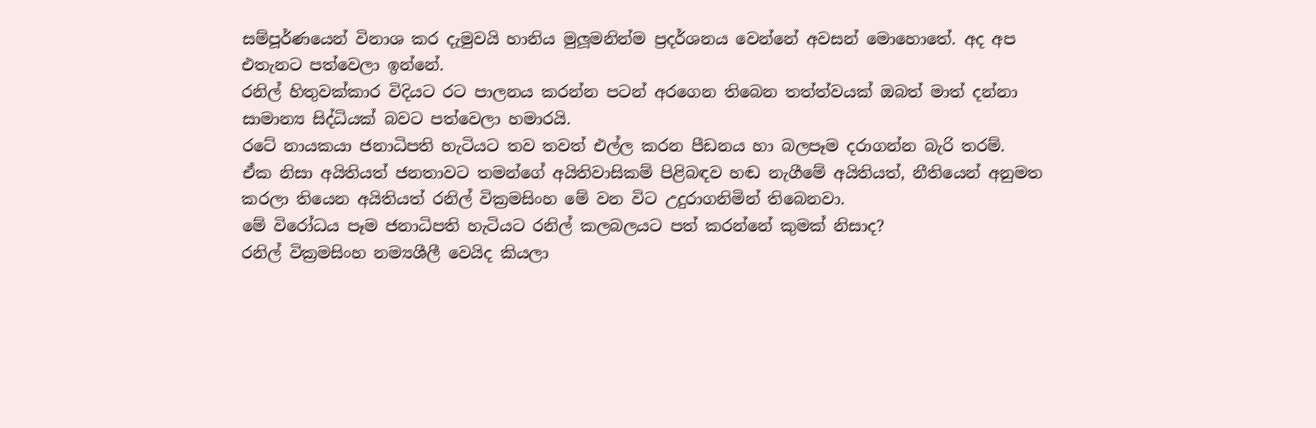සම්පූර්ණයෙන් විනාශ කර දැමුවයි හානිය මුලූමනින්ම ප්‍රදර්ශනය වෙන්නේ අවසන් මොහොතේ. අද අප එතැනට පත්වෙලා ඉන්නේ.
රනිල් හිතුවක්කාර විදියට රට පාලනය කරන්න පටන් අරගෙන තිබෙන තත්ත්වයක් ඔබත් මාත් දන්නා සාමාන්‍ය සිද්ධියක් බවට පත්වෙලා හමාරයි.
රටේ නායකයා ජනාධිපති හැටියට තව තවත් එල්ල කරන පීඩනය හා බලපෑම දරාගන්න බැරි තරම්.
ඒක නිසා අයිතියත් ජනතාවට තමන්ගේ අයිතිවාසිකම් පිළිබඳව හඬ නැගීමේ අයිතියත්, නීතියෙන් අනුමත කරලා තියෙන අයිතියත් රනිල් වික්‍රමසිංහ මේ වන විට උදුරාගනිමින් තිබෙනවා.
මේ විරෝධය පෑම ජනාධිපති හැටියට රනිල් කලබලයට පත් කරන්නේ කුමක් නිසාද?
රනිල් වික්‍රමසිංහ නම්‍යශීලී වෙයිද කියලා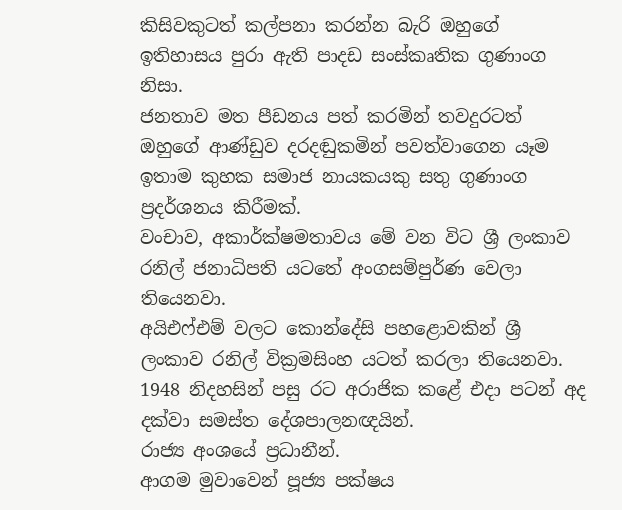කිසිවකුටත් කල්පනා කරන්න බැරි ඔහුගේ ඉතිහාසය පුරා ඇති පාදඩ සංස්කෘතික ගුණාංග නිසා.
ජනතාව මත පීඩනය පත් කරමින් තවදුරටත් ඔහුගේ ආණ්ඩුව දරදඬුකමින් පවත්වාගෙන යෑම ඉතාම කුහක සමාජ නායකයකු සතු ගුණාංග ප්‍රදර්ශනය කිරීමක්.
වංචාව, අකාර්ක්ෂමතාවය මේ වන විට ශ්‍රී ලංකාව රනිල් ජනාධිපති යටතේ අංගසම්පුර්ණ වෙලා
තියෙනවා.
අයිඑෆ්එම් වලට කොන්දේසි පහළොවකින් ශ්‍රී ලංකාව රනිල් වික්‍රමසිංහ යටත් කරලා තියෙනවා. 1948 නිදහසින් පසු රට අරාජික කළේ එදා පටන් අද දක්වා සමස්ත දේශපාලනඥයින්.
රාජ්‍ය අංශයේ ප්‍රධානීන්.
ආගම මුවාවෙන් පූජ්‍ය පක්ෂය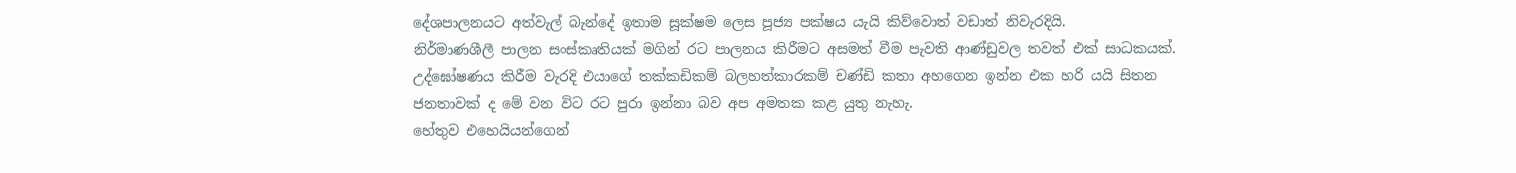දේශපාලනයට අත්වැල් බැන්දේ ඉතාම සූක්ෂම ලෙස පූජ්‍ය පක්ෂය යැයි කිව්වොත් වඩාත් නිවැරදියි.
නිර්මාණශීලී පාලන සංස්කෘතියක් මගින් රට පාලනය කිරීමට අසමත් වීම පැවති ආණ්ඩුවල තවත් එක් සාධකයක්.
උද්ඝෝෂණය කිරීම වැරදි එයාගේ තක්කඩිකම් බලහත්කාරකම් චණ්ඩි කතා අහගෙන ඉන්න එක හරි යයි සිතන ජනතාවක් ද මේ වන විට රට පුරා ඉන්නා බව අප අමතක කළ යුතු නැහැ.
හේතුව එහෙයියන්ගෙන්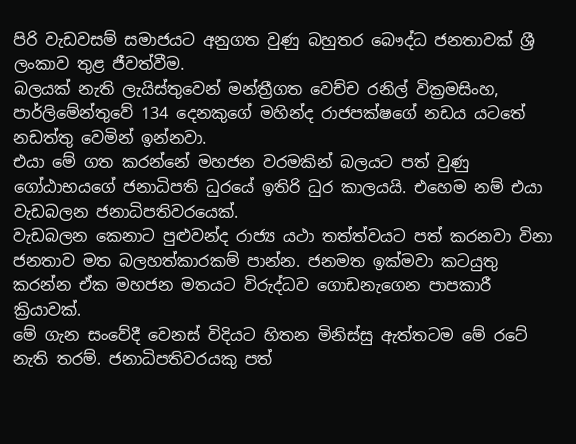පිරි වැඩවසම් සමාජයට අනුගත වුණු බහුතර බෞද්ධ ජනතාවක් ශ්‍රී ලංකාව තුළ ජීවත්වීම.
බලයක් නැති ලැයිස්තුවෙන් මන්ත්‍රීගත වෙච්ච රනිල් වික්‍රමසිංහ, පාර්ලිමේන්තුවේ 134 දෙනකුගේ මහින්ද රාජපක්ෂගේ නඩය යටතේ නඩත්තු වෙමින් ඉන්නවා.
එයා මේ ගත කරන්නේ මහජන වරමකින් බලයට පත් වුණු ගෝඨාභයගේ ජනාධිපති ධුරයේ ඉතිරි ධුර කාලයයි. එහෙම නම් එයා වැඩබලන ජනාධිපතිවරයෙක්.
වැඩබලන කෙනාට පුළුවන්ද රාජ්‍ය යථා තත්ත්වයට පත් කරනවා විනා ජනතාව මත බලහත්කාරකම් පාන්න. ජනමත ඉක්මවා කටයුතු කරන්න ඒක මහජන මතයට විරුද්ධව ගොඩනැගෙන පාපකාරී ක්‍රියාවක්.
මේ ගැන සංවේදී වෙනස් විදියට හිතන මිනිස්සු ඇත්තටම මේ රටේ නැති තරම්. ජනාධිපතිවරයකු පත්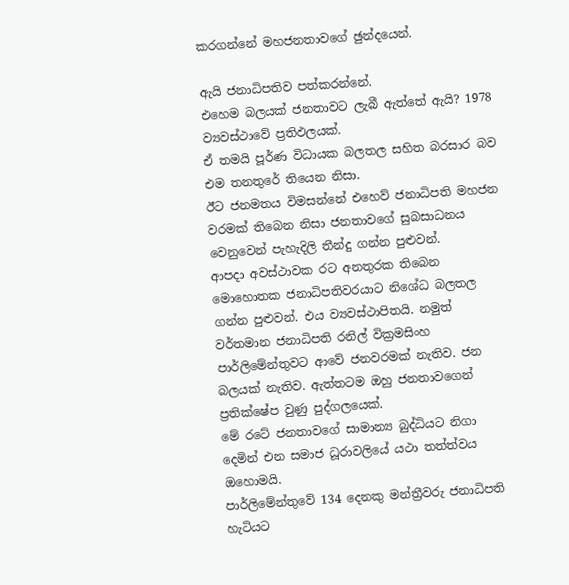කරගන්නේ මහජනතාවගේ ඡුන්දයෙන්.

ඇයි ජනාධිපතිව පත්කරන්නේ.
එහෙම බලයක් ජනතාවට ලැබී ඇත්තේ ඇයි? 1978 ව්‍යවස්ථාවේ ප්‍රතිඵලයක්.
ඒ තමයි පූර්ණ විධායක බලතල සහිත බරසාර බව එම තනතුරේ තියෙන නිසා.
ඊට ජනමතය විමසන්නේ එහෙව් ජනාධිපති මහජන වරමක් තිබෙන නිසා ජනතාවගේ සුබසාධනය වෙනුවෙන් පැහැදිලි තීන්දු ගන්න පුළුවන්.
ආපදා අවස්ථාවක රට අනතුරක තිබෙන මොහොතක ජනාධිපතිවරයාට නිශේධ බලතල ගන්න පුළුවන්. එය ව්‍යවස්ථාපිතයි. නමුත් වර්තමාන ජනාධිපති රනිල් වික්‍රමසිංහ පාර්ලිමේන්තුවට ආවේ ජනවරමක් නැතිව. ජන බලයක් නැතිව. ඇත්තටම ඔහු ජනතාවගෙන් ප්‍රතික්ෂේප වුණු පුද්ගලයෙක්.
මේ රටේ ජනතාවගේ සාමාන්‍ය බුද්ධියට නිගා දෙමින් එන සමාජ ධූරාවලියේ යථා තත්ත්වය ඔහොමයි.
පාර්ලිමේන්තුවේ 134 දෙනකු මන්ත්‍රීවරු ජනාධිපති හැටියට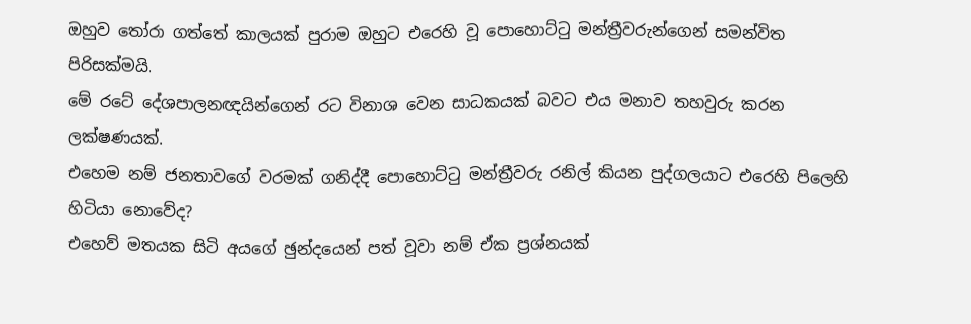ඔහුව තෝරා ගත්තේ කාලයක් පුරාම ඔහුට එරෙහි වූ පොහොට්ටු මන්ත්‍රීවරුන්ගෙන් සමන්විත පිරිසක්මයි.
මේ රටේ දේශපාලනඥයින්ගෙන් රට විනාශ වෙන සාධකයක් බවට එය මනාව තහවුරු කරන ලක්ෂණයක්.
එහෙම නම් ජනතාවගේ වරමක් ගනිද්දී පොහොට්ටු මන්ත්‍රීවරු රනිල් කියන පුද්ගලයාට එරෙහි පිලෙහි හිටියා නොවේද?
එහෙව් මතයක සිටි අයගේ ඡුන්දයෙන් පත් වූවා නම් ඒක ප්‍රශ්නයක්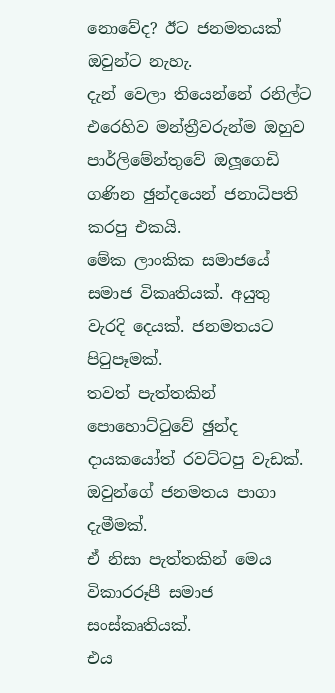නොවේද? ඊට ජනමතයක් ඔවුන්ට නැහැ.
දැන් වෙලා තියෙන්නේ රනිල්ට එරෙහිව මන්ත්‍රීවරුන්ම ඔහුව පාර්ලිමේන්තුවේ ඔලූගෙඩි ගණින ඡුන්දයෙන් ජනාධිපති කරපු එකයි.
මේක ලාංකික සමාජයේ සමාජ විකෘතියක්. අයුතු වැරදි දෙයක්. ජනමතයට පිටුපෑමක්.
තවත් පැත්තකින් පොහොට්ටුවේ ඡුන්ද දායකයෝත් රවට්ටපු වැඩක්. ඔවුන්ගේ ජනමතය පාගා දැමීමක්.
ඒ නිසා පැත්තකින් මෙය විකාරරූපී සමාජ සංස්කෘතියක්.
එය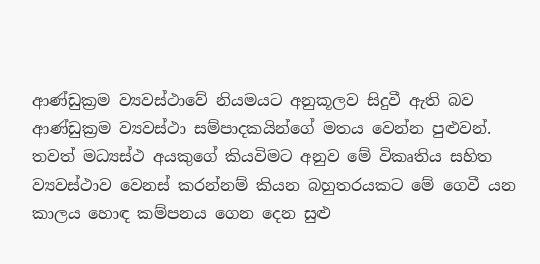ආණ්ඩුක්‍රම ව්‍යවස්ථාවේ නියමයට අනුකූලව සිදුවී ඇති බව ආණ්ඩුක්‍රම ව්‍යවස්ථා සම්පාදකයින්ගේ මතය වෙන්න පුළුවන්.
තවත් මධ්‍යස්ථ අයකුගේ කියවිමට අනුව මේ විකෘතිය සහිත ව්‍යවස්ථාව වෙනස් කරන්නම් කියන බහුතරයකට මේ ගෙවී යන කාලය හොඳ කම්පනය ගෙන දෙන සුළු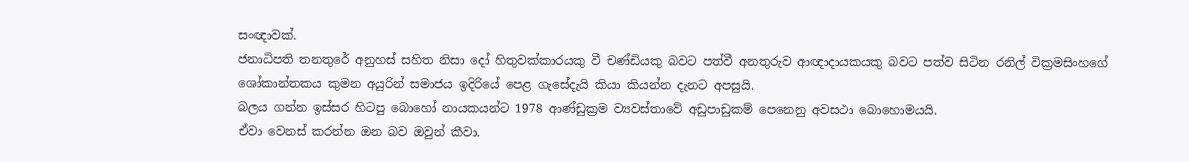සංඥාවක්.
ජනාධිපති තනතුරේ අනුහස් සහිත නිසා දෝ හිතුවක්කාරයකු වී චණ්ඩියකු බවට පත්වී අනතුරුව ආඥාදායකයකු බවට පත්ව සිටින රනිල් වික්‍රමසිංහගේ ශෝකාන්තකය කුමන අයුරින් සමාජය ඉදිරියේ පෙළ ගැසේදැයි කියා කියන්න දැනට අපසුයි.
බලය ගන්න ඉස්සර හිටපු බොහෝ නායකයන්ට 1978 ආණ්ඩුක්‍රම ව්‍යවස්තාවේ අඩුපාඩුකම් පෙනෙනු අවසථා බොහොමයයි.
ඒවා වෙනස් කරන්න ඔන බව ඔවුන් කීවා.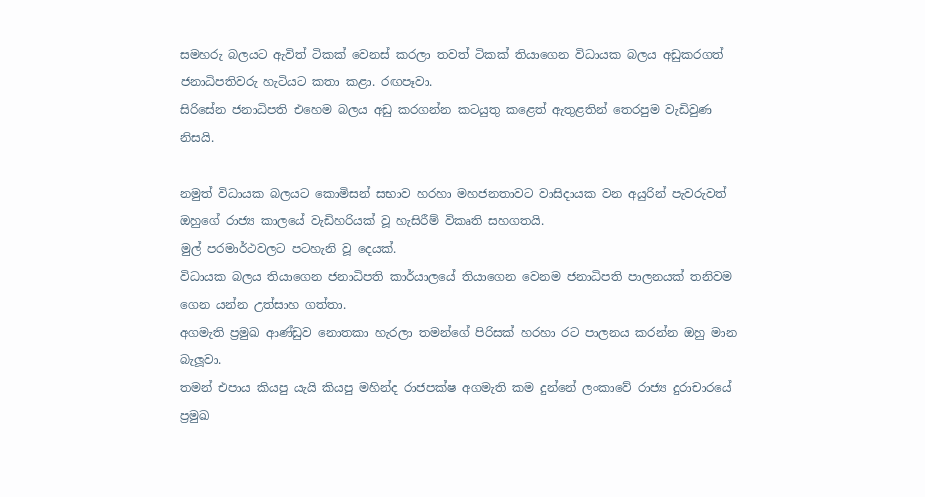සමහරු බලයට ඇවිත් ටිකක් වෙනස් කරලා තවත් ටිකක් තියාගෙන විධායක බලය අඩුකරගත් ජනාධිපතිවරු හැටියට කතා කළා. රඟපෑවා.
සිරිසේන ජනාධිපති එහෙම බලය අඩු කරගන්න කටයුතු කළෙත් ඇතුළතින් තෙරපුම වැඩිවුණ නිසයි.

නමුත් විධායක බලයට කොමිසන් සභාව හරහා මහජනතාවට වාසිදායක වන අයුරින් පැවරුවත් ඔහුගේ රාජ්‍ය කාලයේ වැඩිහරියක් වූ හැසිරීම් විකෘති සහගතයි.
මුල් පරමාර්ථවලට පටහැනි වූ දෙයක්.
විධායක බලය තියාගෙන ජනාධිපති කාර්යාලයේ තියාගෙන වෙනම ජනාධිපති පාලනයක් තනිවම
ගෙන යන්න උත්සාහ ගත්තා.
අගමැති ප්‍රමුඛ ආණ්ඩුව නොතකා හැරලා තමන්ගේ පිරිසක් හරහා රට පාලනය කරන්න ඔහු මාන බැලූවා.
තමන් එපාය කියපු යැයි කියපු මහින්ද රාජපක්ෂ අගමැති කම දුන්නේ ලංකාවේ රාජ්‍ය දුරාචාරයේ ප්‍රමුඛ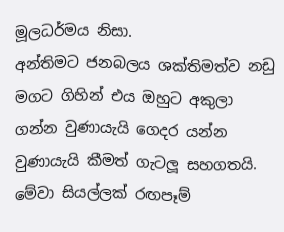මූලධර්මය නිසා.
අන්තිමට ජනබලය ශක්තිමත්ව නඩු මගට ගිහින් එය ඔහුට අකුලා ගන්න වුණායැයි ගෙදර යන්න වුණායැයි කීමත් ගැටලූ සහගතයි.
මේවා සියල්ලක් රඟපෑම්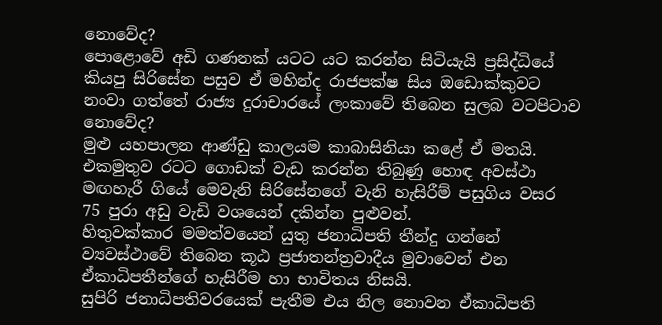නොවේද?
පොළොවේ අඩි ගණනක් යටට යට කරන්න සිටියැයි ප්‍රසිද්ධියේ කියපු සිරිසේන පසුව ඒ මහින්ද රාජපක්ෂ සිය ඔඩොක්කුවට නංවා ගත්තේ රාජ්‍ය දුරාචාරයේ ලංකාවේ තිබෙන සුලබ වටපිටාව නොවේද?
මුළු යහපාලන ආණ්ඩු කාලයම කාබාසිනියා කළේ ඒ මතයි.
එකමුතුව රටට ගොඩක් වැඩ කරන්න තිබුණු හොඳ අවස්ථා මඟහැරී ගියේ මෙවැනි සිරිසේනගේ වැනි හැසිරීම් පසුගිය වසර 75 පුරා අඩු වැඩි වශයෙන් දකින්න පුළුවන්.
හිතුවක්කාර මමත්වයෙන් යුතු ජනාධිපති තීන්දු ගන්නේ ව්‍යවස්ථාවේ තිබෙන කූඨ ප්‍රජාතන්ත්‍රවාදීය මුවාවෙන් එන ඒකාධිපතීන්ගේ හැසිරීම හා භාවිතය නිසයි.
සුපිරි ජනාධිපතිවරයෙක් පැතීම එය නිල නොවන ඒකාධිපති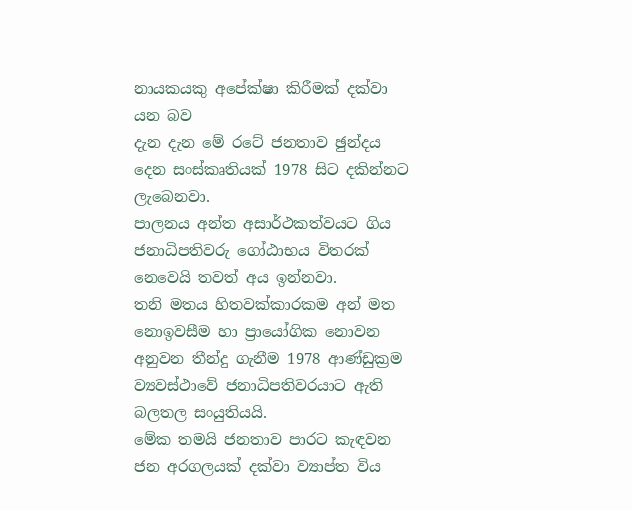නායකයකු අපේක්ෂා කිරීමක් දක්වා යන බව
දැන දැන මේ රටේ ජනතාව ඡුන්දය දෙන සංස්කෘතියක් 1978 සිට දකින්නට ලැබෙනවා.
පාලනය අන්ත අසාර්ථකත්වයට ගිය ජනාධිපතිවරු ගෝඨාභය විතරක් නෙවෙයි තවත් අය ඉන්නවා.
තනි මතය හිතවක්කාරකම අන් මත නොඉවසීම හා ප්‍රායෝගික නොවන අනුවන තීන්දු ගැනීම 1978 ආණ්ඩුක්‍රම ව්‍යවස්ථාවේ ජනාධිපතිවරයාට ඇති බලතල සංයුතියයි.
මේක තමයි ජනතාව පාරට කැඳවන ජන අරගලයක් දක්වා ව්‍යාප්ත විය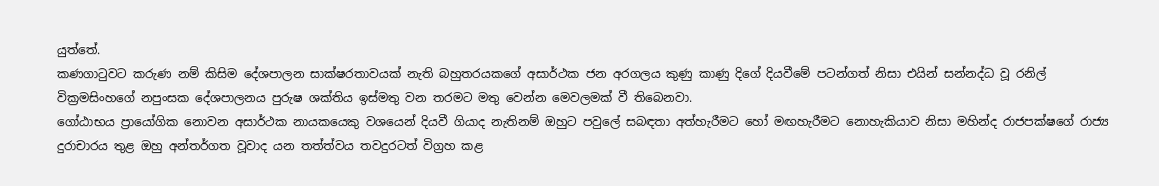යුත්තේ.
කණගාටුවට කරුණ නම් කිසිම දේශපාලන සාක්ෂරතාවයක් නැති බහුතරයකගේ අසාර්ථක ජන අරගලය කුණු කාණු දිගේ දියවීමේ පටන්ගත් නිසා එයින් සන්නද්ධ වූ රනිල් වික්‍රමසිංහගේ නපුංසක දේශපාලනය පුරුෂ ශක්තිය ඉස්මතු වන තරමට මතු වෙන්න මෙවලමක් වී තිබෙනවා.
ගෝඨාභය ප්‍රායෝගික නොවන අසාර්ථක නායකයෙකු වශයෙන් දියවී ගියාද නැතිනම් ඔහුට පවුලේ සබඳතා අත්හැරීමට හෝ මඟහැරීමට නොහැකියාව නිසා මහින්ද රාජපක්ෂගේ රාජ්‍ය දුරාචාරය තුළ ඔහු අන්තර්ගත වූවාද යන තත්ත්වය තවදුරටත් විග්‍රහ කළ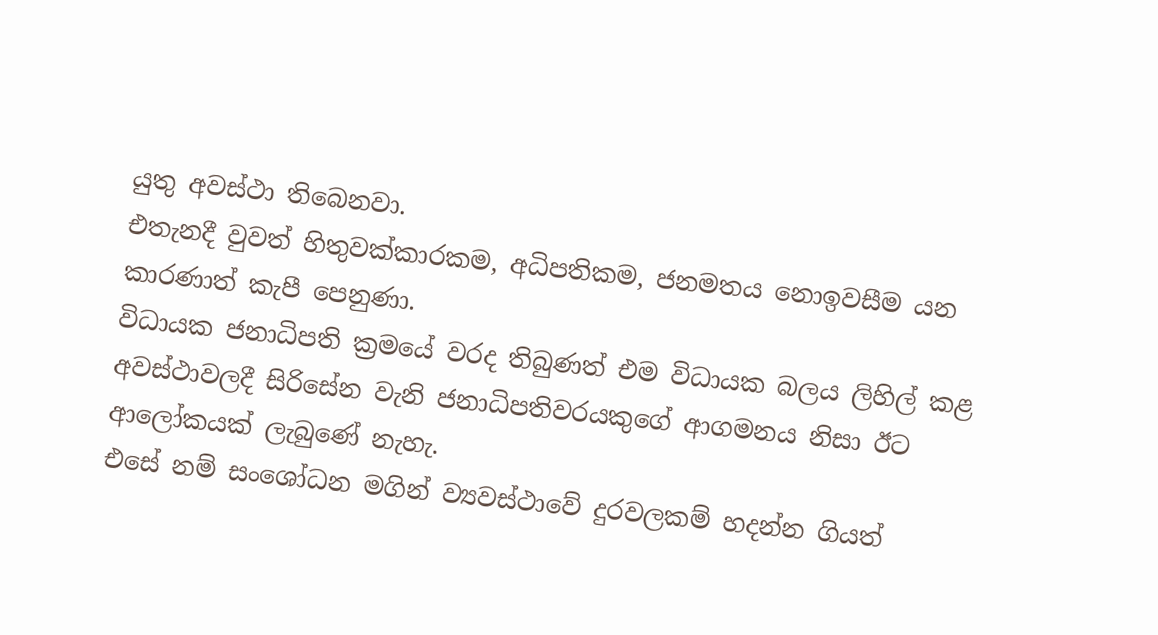යුතු අවස්ථා තිබෙනවා.
එතැනදී වුවත් හිතුවක්කාරකම, අධිපතිකම, ජනමතය නොඉවසීම යන කාරණාත් කැපී පෙනුණා.
විධායක ජනාධිපති ක්‍රමයේ වරද තිබුණත් එම විධායක බලය ලිහිල් කළ අවස්ථාවලදී සිරිසේන වැනි ජනාධිපතිවරයකුගේ ආගමනය නිසා ඊට ආලෝකයක් ලැබුණේ නැහැ.
එසේ නම් සංශෝධන මගින් ව්‍යවස්ථාවේ දුරවලකම් හදන්න ගියත්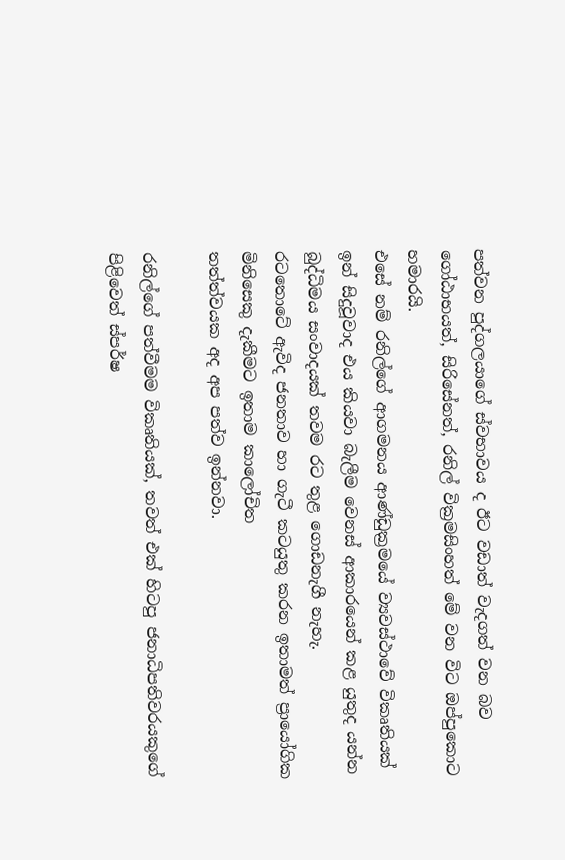පත්වන පුද්ගලයාගේ ස්වභාවය ද ඊට වඩාත් වැදගත් වන බව ගෝඨාභයත්, සිරිසේනත්, රනිල් වික්‍රමසිංහත් මේ වන විට ඔප්පුකොට හමාරයි.
එසේ නම් රනිල්ගේ ආගමනය ආණ්ඩුක්‍රමයේ ව්‍යවස්ථාවේ විකෘතියක් ඉන් සිදුවූවාද එය කියවා බැලීම වෙනස් ආකාරයෙන් කළ යුතුද යන්න බුද්ධිමය සංවාදයක් තවම රට තුළ ගොඩනැගී නැහැ.
රටතොටේ ඇවිද ජනතාව හා ගැටී කටයුතු කරන ඉතාමත් ප්‍රායෝගික මිනිසෙකු දැකීමට ඉතාම කාලෝචිත
තත්ත්වයක අද අප පත්ව ඉන්නවා.

රනිල්ගේ පත්වීමම විකෘතියක්, තවත් එක් හිටපු ජනාධිපතිවරයකුගේ පිළිවෙත් ස්පර්ෂ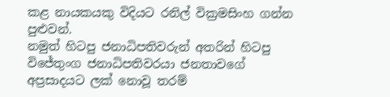කළ නායකයකු විදියට රනිල් වික්‍රමසිංහ ගන්න පුළුවන්.
නමුත් හිටපු ජනාධිපතිවරුන් අතරින් හිටපු විජේතුංග ජනාධිපතිවරයා ජනතාවගේ අප්‍රසාදයට ලක් නොවූ තරම්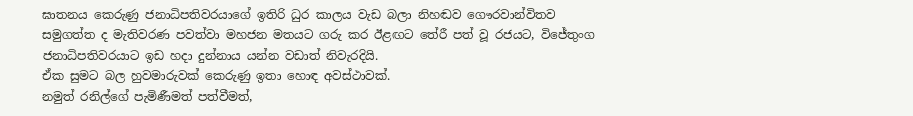ඝාතනය කෙරුණු ජනාධිපතිවරයාගේ ඉතිරි ධුර කාලය වැඩ බලා නිහඬව ගෞරවාන්විතව සමුගත්ත ද මැතිවරණ පවත්වා මහජන මතයට ගරු කර ඊළඟට තේරී පත් වූ රජයට, විජේතුංග ජනාධිපතිවරයාට ඉඩ හදා දුන්නාය යන්න වඩාත් නිවැරදියි.
ඒක සුමට බල හුවමාරුවක් කෙරුණු ඉතා හොඳ අවස්ථාවක්.
නමුත් රනිල්ගේ පැමිණීමත් පත්වීමත්,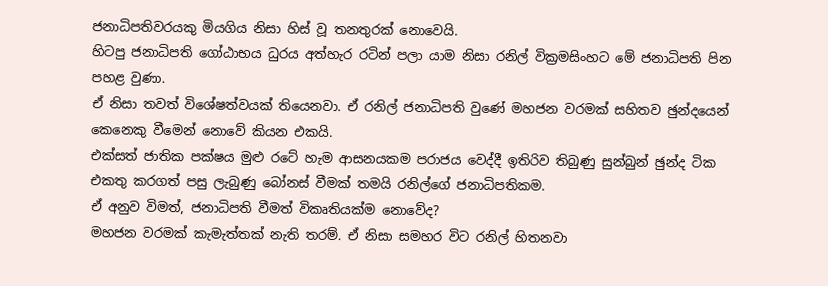ජනාධිපතිවරයකු මියගිය නිසා හිස් වූ තනතුරක් නොවෙයි.
හිටපු ජනාධිපති ගෝඨාභය ධුරය අත්හැර රටින් පලා යාම නිසා රනිල් වික්‍රමසිංහට මේ ජනාධිපති පින පහළ වුණා.
ඒ නිසා තවත් විශේෂත්වයක් තියෙනවා. ඒ රනිල් ජනාධිපති වුණේ මහජන වරමක් සහිතව ඡුන්දයෙන් කෙනෙකු වීමෙන් නොවේ කියන එකයි.
එක්සත් ජාතික පක්ෂය මුළු රටේ හැම ආසනයකම පරාජය වෙද්දී ඉතිරිව තිබුණු සුන්බුන් ඡුන්ද ටික එකතු කරගත් පසු ලැබුණු බෝනස් වීමක් තමයි රනිල්ගේ ජනාධිපතිකම.
ඒ අනුව විමත්, ජනාධිපති වීමත් විකෘතියක්ම නොවේද?
මහජන වරමක් කැමැත්තක් නැති තරම්. ඒ නිසා සමහර විට රනිල් හිතනවා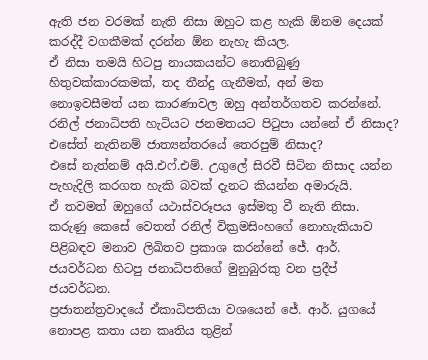ඇති ජන වරමක් නැති නිසා ඔහුට කළ හැකි ඕනම දෙයක් කරද්දී වගකීමක් දරන්න ඕන නැහැ කියල.
ඒ නිසා තමයි හිටපු නායකයන්ට නොතිබුණු හිතුවක්කාරකමක්, තද තීන්දු ගැනීමත්, අන් මත නොඉවසීමත් යන කාරණාවල ඔහු අන්තර්ගතව කරන්නේ.
රනිල් ජනාධිපති හැටියට ජනමතයට පිටුපා යන්නේ ඒ නිසාද? එසේත් නැතිනම් ජාත්‍යන්තරයේ තෙරපුම් නිසාද?
එසේ නැත්නම් අයි.එෆ්.එම්. උගුලේ සිරවී සිටින නිසාද යන්න පැහැදිලි කරගත හැකි බවක් දැනට කියන්න අමාරුයි.
ඒ තවමත් ඔහුගේ යථාස්වරූපය ඉස්මතු වී නැති නිසා.
කරුණු කෙසේ වෙතත් රනිල් වික්‍රමසිංහගේ නොහැකියාව පිළිබඳව මනාව ලිඛිතව ප්‍රකාශ කරන්නේ ජේ. ආර්. ජයවර්ධන හිටපු ජනාධිපතිගේ මුනුබුරකු වන ප්‍රදීප් ජයවර්ධන.
ප්‍රජාතන්ත්‍රවාදයේ ඒකාධිපතියා වශයෙන් ජේ. ආර්. යුගයේ නොපළ කතා යන කෘතිය තුළින්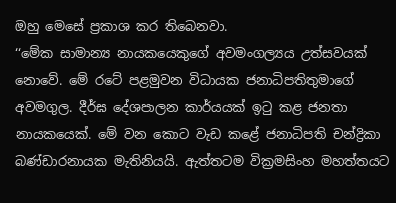ඔහු මෙසේ ප්‍රකාශ කර තිබෙනවා.
‘‘මේක සාමාන්‍ය නායකයෙකුගේ අවමංගල්‍යය උත්සවයක් නොවේ. මේ රටේ පළමුවන විධායක ජනාධිපතිතුමාගේ අවමගුල. දීර්ඝ දේශපාලන කාර්යයක් ඉටු කළ ජනතා නායකයෙක්. මේ වන කොට වැඩ කළේ ජනාධිපති චන්ද්‍රිකා බණ්ඩාරනායක මැතිනියයි. ඇත්තටම වික්‍රමසිංහ මහත්තයට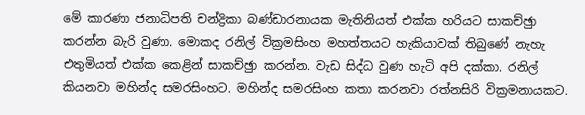මේ කාරණා ජනාධිපති චන්ද්‍රිකා බණ්ඩාරනායක මැතිනියත් එක්ක හරියට සාකච්ඡුා කරන්න බැරි වුණා. මොකද රනිල් වික්‍රමසිංහ මහත්තයට හැකියාවක් තිබුණේ නැහැ එතුමියත් එක්ක කෙළින් සාකච්ඡුා කරන්න. වැඩ සිද්ධ වුණ හැටි අපි දක්කා. රනිල් කියනවා මහින්ද සමරසිංහට. මහින්ද සමරසිංහ කතා කරනවා රත්නසිරි වික්‍රමනායකට.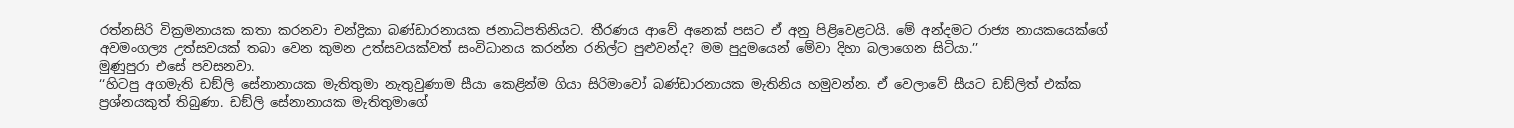රත්නසිරි වික්‍රමනායක කතා කරනවා චන්ද්‍රිකා බණ්ඩාරනායක ජනාධිපතිනියට. තීරණය ආවේ අනෙක් පසට ඒ අනු පිළිවෙළටයි. මේ අන්දමට රාජ්‍ය නායකයෙක්ගේ අවමංගල්‍ය උත්සවයක් තබා වෙන කුමන උත්සවයක්වත් සංවිධානය කරන්න රනිල්ට පුළුවන්ද? මම පුදුමයෙන් මේවා දිහා බලාගෙන සිටියා.’’
මුණුපුරා එසේ පවසනවා.
‘‘හිටපු අගමැති ඩඞ්ලි සේනානායක මැතිතුමා නැතුවුණාම සීයා කෙළින්ම ගියා සිරිමාවෝ බණ්ඩාරනායක මැතිනිය හමුවන්න. ඒ වෙලාවේ සීයට ඩඞ්ලිත් එක්ක ප්‍රශ්නයකුත් තිබුණා. ඩඞ්ලි සේනානායක මැතිතුමාගේ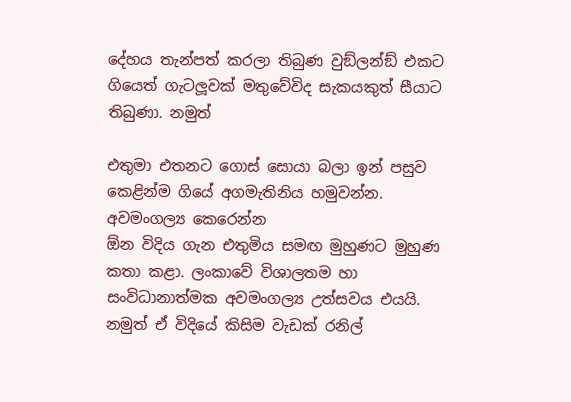දේහය තැන්පත් කරලා තිබුණ වුඞ්ලන්ඞ් එකට ගියෙත් ගැටලූවක් මතුවේවිද සැකයකුත් සීයාට තිබුණා. නමුත්

එතුමා එතනට ගොස් සොයා බලා ඉන් පසුව කෙළින්ම ගියේ අගමැතිනිය හමුවන්න. අවමංගල්‍ය කෙරෙන්න
ඕන විදිය ගැන එතුමිය සමඟ මුහුණට මුහුණ කතා කළා. ලංකාවේ විශාලතම හා සංවිධානාත්මක අවමංගල්‍ය උත්සවය එයයි. නමුත් ඒ විදියේ කිසිම වැඩක් රනිල්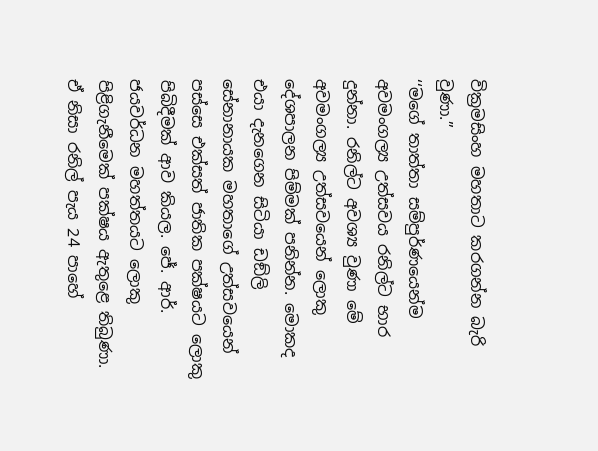වික්‍රමසිංහ මහතාට කරගන්න බැරි වුණා.’’
‘‘මගේ තාත්තා සම්පුර්ණයෙන්ම අවමංගල්‍ය උත්සවය රනිල්ට භාර දුන්නා. රනිල්ට අවශ්‍ය වුණා මේ අවමංගල්‍ය උත්සවයෙන් ලොකු දේශපාලන පිම්මක් පනින්න. මොකද එයා දැනගෙන සිටියා ඩඞ්ලි සේනානායක මහතාගේ උත්සවයෙන් පස්සෙ එක්සත් ජාතික පක්ෂයට ලොකු පිබිදීමක් ආව කියල. ජේ. ආර්. ජයවර්ධන මහත්තයට ලොකු පිළිගැනීමෙක් පක්ෂය ඇතුළෙ තිබුණා. ඒ නිසා රනිල් පැය 24 පාහේ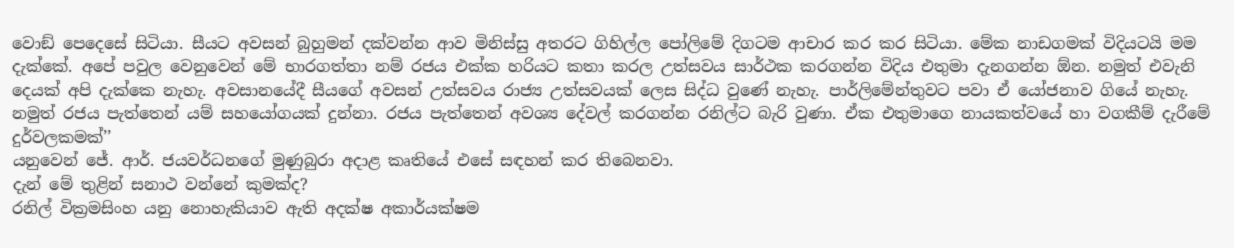වොඞ් පෙදෙසේ සිටියා. සීයට අවසන් බුහුමන් දක්වන්න ආව මිනිස්සු අතරට ගිහිල්ල පෝලිමේ දිගටම ආචාර කර කර සිටියා. මේක නාඩගමක් විදියටයි මම දැක්කේ. අපේ පවුල වෙනුවෙන් මේ භාරගත්තා නම් රජය එක්ක හරියට කතා කරල උත්සවය සාර්ථක කරගන්න විදිය එතුමා දැනගන්න ඕන. නමුත් එවැනි දෙයක් අපි දැක්කෙ නැහැ. අවසානයේදී සීයගේ අවසන් උත්සවය රාජ්‍ය උත්සවයක් ලෙස සිද්ධ වුණේ නැහැ. පාර්ලිමේන්තුවට පවා ඒ යෝජනාව ගියේ නැහැ. නමුත් රජය පැත්තෙන් යම් සහයෝගයක් දුන්නා. රජය පැත්තෙන් අවශ්‍ය දේවල් කරගන්න රනිල්ට බැරි වුණා. ඒක එතුමාගෙ නායකත්වයේ හා වගකීම් දැරීමේ දුර්වලකමක්’’
යනුවෙන් ජේ. ආර්. ජයවර්ධනගේ මුණුබුරා අදාළ කෘතියේ එසේ සඳහන් කර තිබෙනවා.
දැන් මේ තුළින් සනාථ වන්නේ කුමක්ද?
රනිල් වික්‍රමසිංහ යනු නොහැකියාව ඇති අදක්ෂ අකාර්යක්ෂම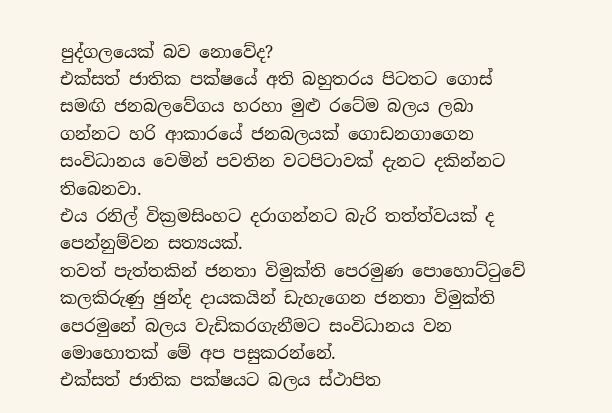පුද්ගලයෙක් බව නොවේද?
එක්සත් ජාතික පක්ෂයේ අති බහුතරය පිටතට ගොස් සමඟි ජනබලවේගය හරහා මුළු රටේම බලය ලබා
ගන්නට හරි ආකාරයේ ජනබලයක් ගොඩනගාගෙන සංවිධානය වෙමින් පවතින වටපිටාවක් දැනට දකින්නට
තිබෙනවා.
එය රනිල් වික්‍රමසිංහට දරාගන්නට බැරි තත්ත්වයක් ද පෙන්නුම්වන සත්‍යයක්.
තවත් පැත්තකින් ජනතා විමුක්ති පෙරමුණ පොහොට්ටුවේ කලකිරුණු ඡුන්ද දායකයින් ඩැහැගෙන ජනතා විමුක්ති පෙරමුනේ බලය වැඩිකරගැනීමට සංවිධානය වන මොහොතක් මේ අප පසුකරන්නේ.
එක්සත් ජාතික පක්ෂයට බලය ස්ථාපිත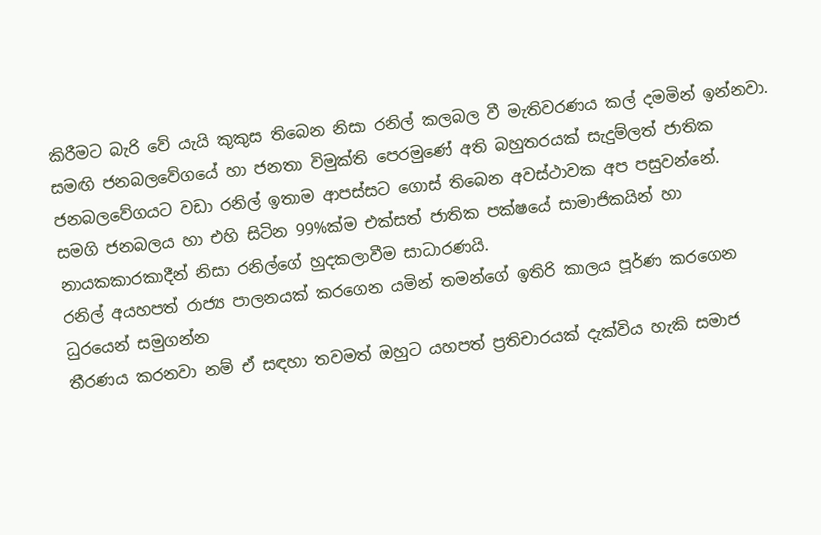කිරීමට බැරි වේ යැයි කුකුස තිබෙන නිසා රනිල් කලබල වී මැතිවරණය කල් දමමින් ඉන්නවා.
සමඟි ජනබලවේගයේ හා ජනතා විමුක්ති පෙරමුණේ අති බහුතරයක් සැදුම්ලත් ජාතික ජනබලවේගයට වඩා රනිල් ඉතාම ආපස්සට ගොස් තිබෙන අවස්ථාවක අප පසුවන්නේ.
සමගි ජනබලය හා එහි සිටින 99%ක්ම එක්සත් ජාතික පක්ෂයේ සාමාජිකයින් හා නායකකාරකාදීන් නිසා රනිල්ගේ හුදකලාවීම සාධාරණයි.
රනිල් අයහපත් රාජ්‍ය පාලනයක් කරගෙන යමින් තමන්ගේ ඉතිරි කාලය පූර්ණ කරගෙන ධුරයෙන් සමුගන්න
තීරණය කරනවා නම් ඒ සඳහා තවමත් ඔහුට යහපත් ප්‍රතිචාරයක් දැක්විය හැකි සමාජ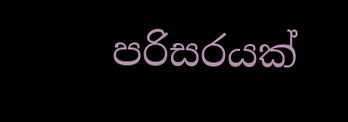පරිසරයක්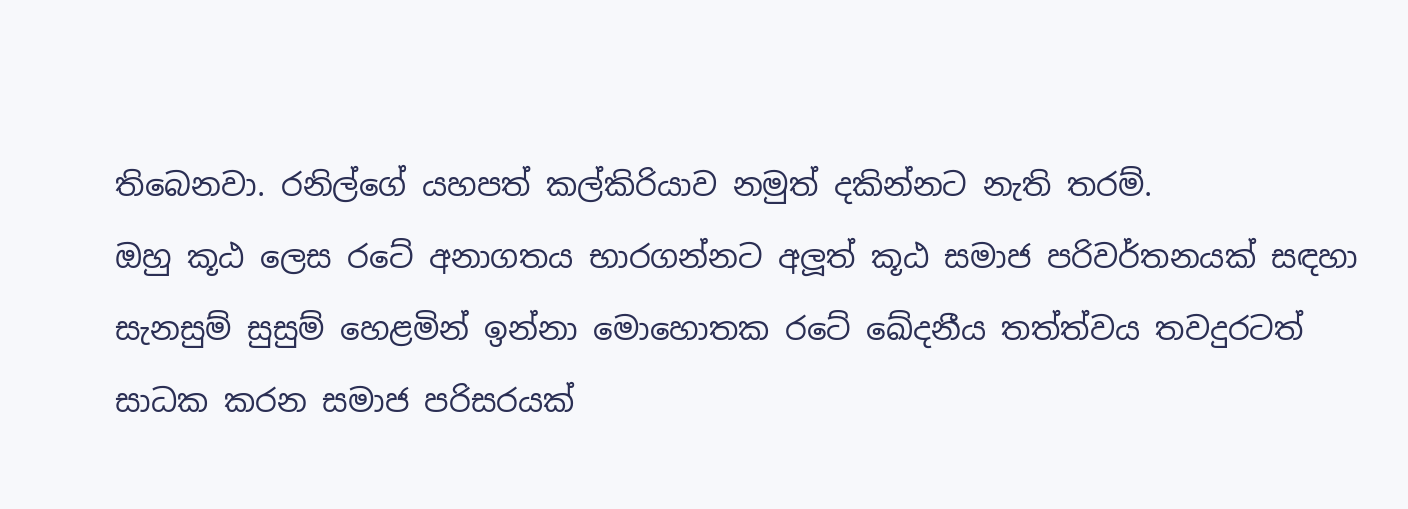තිබෙනවා. රනිල්ගේ යහපත් කල්කිරියාව නමුත් දකින්නට නැති තරම්.
ඔහු කූඨ ලෙස රටේ අනාගතය භාරගන්නට අලූත් කූඨ සමාජ පරිවර්තනයක් සඳහා සැනසුම් සුසුම් හෙළමින් ඉන්නා මොහොතක රටේ ඛේදනීය තත්ත්වය තවදුරටත් සාධක කරන සමාජ පරිසරයක්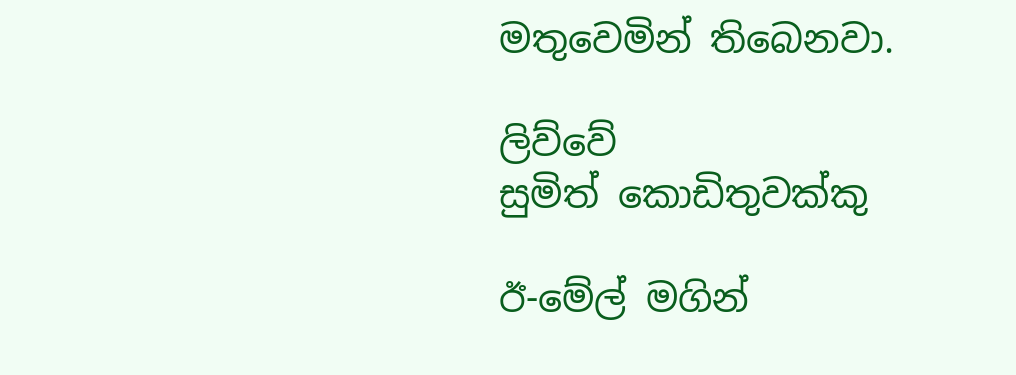මතුවෙමින් තිබෙනවා.

ලිව්වේ
සුමිත් කොඩිතුවක්කු

ඊ-මේල් මගින්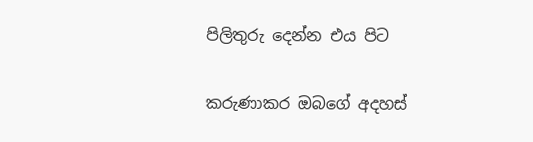පිලිතුරු දෙන්න එය පිට

කරුණාකර ඔබගේ අදහස්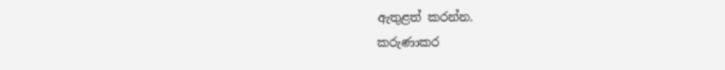ඇතුළත් කරන්න.
කරුණාකර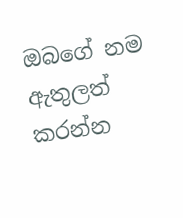ඔබගේ නම ඇතුලත් කරන්න